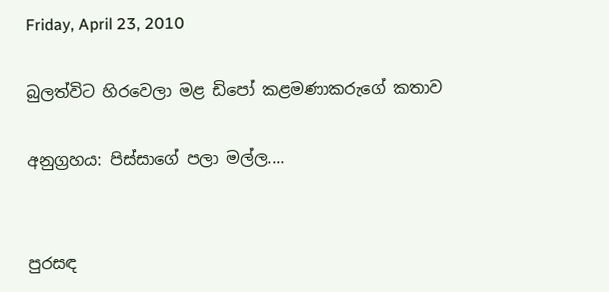Friday, April 23, 2010

බුලත්විට හිරවෙලා මළ ඩිපෝ කළමණාකරුගේ කතාව

අනුග්‍රහය: පිස්සාගේ පලා මල්ල....


පුරසඳ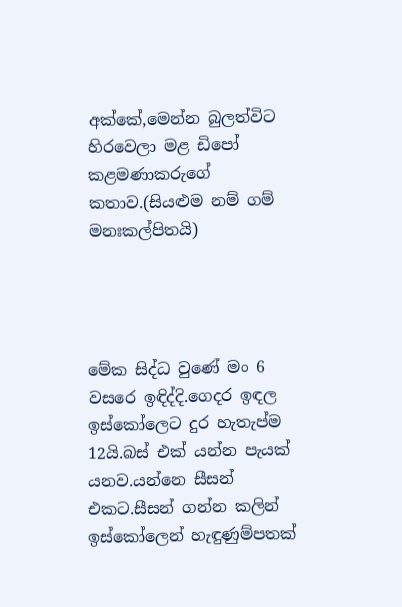අක්කේ,මෙන්න බුලත්විට හිරවෙලා මළ ඩිපෝ කළමණාකරුගේ කතාව.(සියළුම නම් ගම් මනඃකල්පිතයි)




මේක සිද්ධ වුණේ මං 6 වසරෙ ඉඳිද්දි.ගෙදර ඉඳල ඉස්කෝලෙට දුර හැතැප්ම 12යි.බස් එක් යන්න පැයක් යනව.යන්නෙ සීසන් එකට.සීසන් ගන්න කලින් ඉස්කෝලෙන් හැඳුණුම්පතක්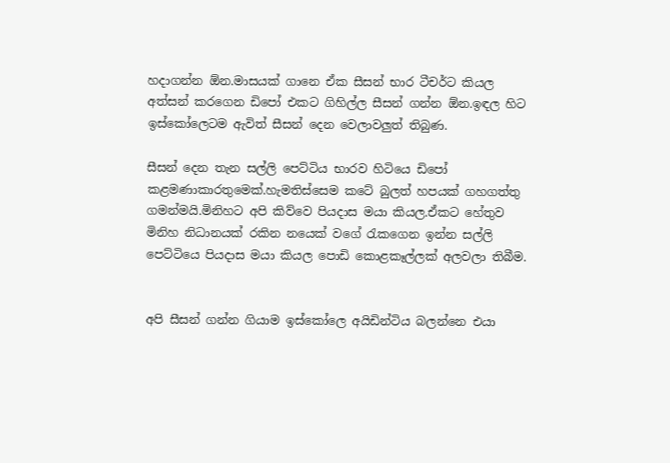හදාගන්න ඕන.මාසයක් ගානෙ ඒක සීසන් භාර ටීචර්ට කියල අත්සන් කරගෙන ඩිපෝ එකට ගිහිල්ල සීසන් ගන්න ඕන.ඉඳල හිට ඉස්කෝලෙටම ඇවිත් සීසන් දෙන වෙලාවලුත් තිබුණ.

සීසන් දෙන තැන සල්ලි පෙට්ටිය භාරව හිටියෙ ඩිපෝ කළමණාකාරතුමෙක්.හැමතිස්සෙම කටේ බුලත් හපයක් ගහගත්තු ගමන්මයි.මිනිහට අපි කිව්වෙ පියදාස මයා කියල.ඒකට හේතුව මිනිහ නිධානයක් රකින නයෙක් වගේ රැකගෙන ඉන්න සල්ලි‍ පෙට්ටියෙ පියදාස මයා කියල පොඩි කොළකෑල්ලක් අලවලා තිබීම.


අපි සීසන් ගන්න ගියාම ඉස්කෝලෙ අයිඩින්ටිය බලන්නෙ එයා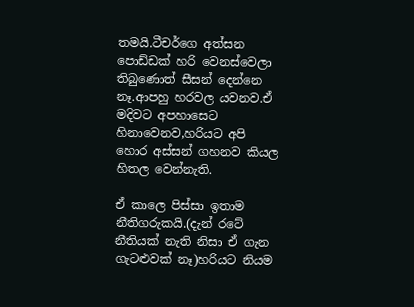තමයි.ටීචර්ගෙ අත්සන පොඩ්ඩක් හරි වෙනස්වෙලා තිබුණොත් සීසන් දෙන්නෙ නෑ.ආපහු හරවල යවනව.ඒ මදිවට අපහාසෙට හිනාවෙනව,හරියට අපි හොර අස්සන් ගහනව කියල හිතල වෙන්නැති.

ඒ කාලෙ පිස්සා ඉතාම නීතිගරුකයි.(දැන් රටේ නීතියක් නැති නිසා ඒ ගැන ගැටළුවක් නෑ)හරියට නියම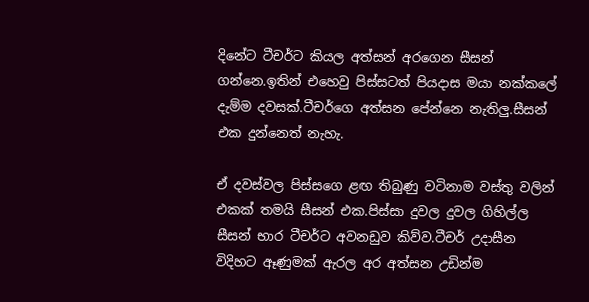දිනේට ටීචර්ට කියල අත්සන් අරගෙන සීසන් ගන්නෙ.ඉතින් එහෙවු පිස්සටත් පියදාස මයා නක්කලේ දැම්ම දවසක්.ටීචර්ගෙ අත්සන පේන්නෙ නැතිලු.සීසන් එක දුන්නෙත් නැහැ.

ඒ දවස්වල පිස්සගෙ ළඟ තිබුණු වටිනාම වස්තු වලින් එකක් තමයි සීසන් එක.පිස්සා දුවල දුවල ගිහිල්ල සීසන් භාර ටීචර්ට අවනඩුව කිව්ව.ටීචර් උදාසීන විදිහට ඈණුමක් ඇරල අර අත්සන උඩින්ම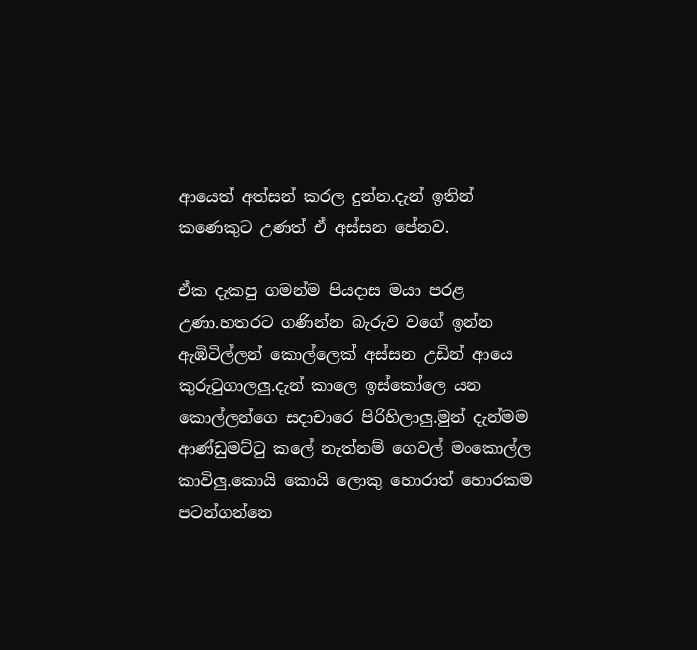ආයෙත් අත්සන් කරල දුන්න.දැන් ඉතින් කණෙකුට උණත් ඒ අස්සන පේනව.

ඒක දැකපු ගමන්ම පියදාස මයා පරළ උණා.හතරට ගණින්න බැරුව වගේ ඉන්න ඇඹිටිල්ලන් කොල්ලෙක් අස්සන උඩින් ආයෙ කුරුටුගාලලු.දැන් කාලෙ ඉස්කෝලෙ යන කොල්ලන්ගෙ සදාචාරෙ පිරිහිලාලු.මුන් දැන්මම ආණ්ඩුමට්ටු කලේ නැත්නම් ගෙවල් මංකොල්ල කාවිලු.කොයි කොයි ලොකු හොරාත් හොරකම පටන්ගන්නෙ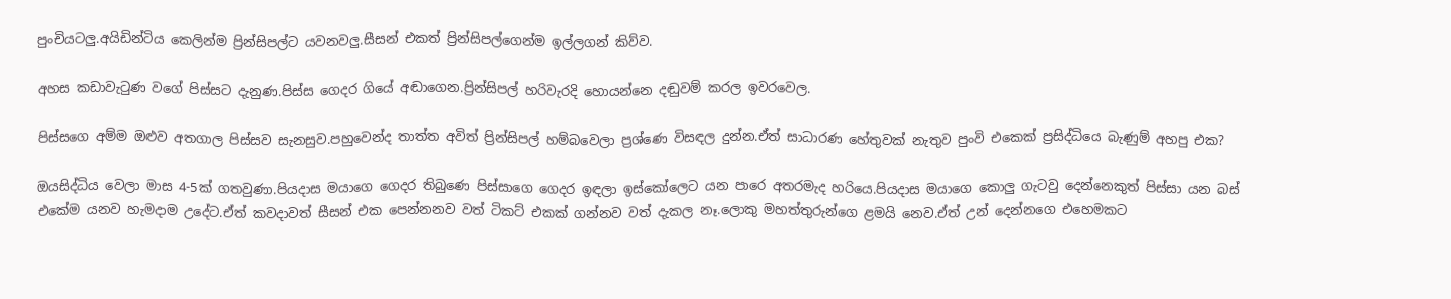පුංචියටලු.අයිඩින්ටිය කෙලින්ම ප්‍රින්සිපල්ට යවනවලු.සීසන් එකත් ප්‍රින්සිපල්ගෙන්ම ඉල්ලගන් කිව්ව.

අහස කඩාවැටුණ වගේ පිස්සට දැනුණ.පිස්ස ගෙදර ගියේ අඬාගෙන.ප්‍රින්සිපල් හරිවැරදි හොයන්නෙ දඬුවම් කරල ඉවරවෙල.

පිස්සගෙ අම්ම ඔළුව අතගාල පිස්සව සැනසුව.පහුවෙන්ද තාත්ත අවිත් ප්‍රින්සිපල් හම්බවෙලා ප්‍රශ්ණෙ විසඳල දුන්න.ඒත් සාධාරණ හේතුවක් නැතුව පුංවි එකෙක් ප්‍රසිද්ධියෙ බැණුම් අහපු එක?

ඔයසිද්ධිය වෙලා මාස 4-5ක් ගතවුණා.පියදාස මයාගෙ ගෙදර තිබුණෙ පිස්සාගෙ ගෙදර ඉඳලා ඉස්කෝලෙට යන පාරෙ අතරමැද හරියෙ.පියදාස මයාගෙ කොලු ගැටවු දෙන්නෙකුත් පිස්සා යන බස් එකේම යනව හැමදාම උදේට.ඒත් කවදාවත් සීසන් එක පෙන්නනව වත් ටිකට් එකක් ගන්නව වත් දැකල නෑ.ලොකු මහත්තුරුන්ගෙ ළමයි නෙව.ඒත් උන් දෙන්නගෙ එහෙමකට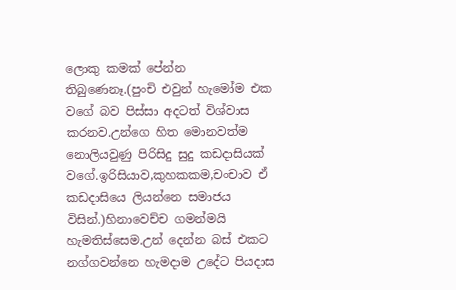ලොකු කමක් පේන්න තිබුණෙනෑ.(පුංචි එවුන් හැමෝම එක වගේ බව පිස්සා අදටත් විශ්වාස කරනව.උන්ගෙ හිත මොනවත්ම නොලියවුණු පිරිසිදු සුදු කඩදාසියක් වගේ.ඉරිසියාව,කුහකකම,චංචාව ඒ කඩදාසියෙ ලියන්නෙ සමාජය විසින්.)හිනාවෙච්ච ගමන්මයි හැමතිස්සෙම.උන් දෙන්න බස් එකට නග්ගවන්නෙ හැමදාම උදේට පියදාස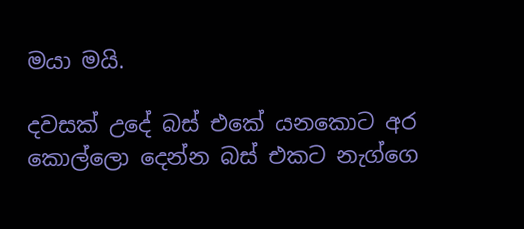මයා මයි.

දවසක් උදේ බස් එකේ යනකොට අර කොල්ලො දෙන්න බස් එකට නැග්ගෙ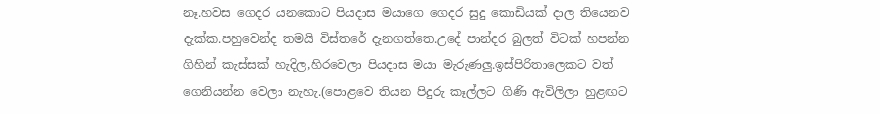නෑ.හවස ගෙදර යනකොට පියදාස මයාගෙ ගෙදර සුදු කොඩියක් දාල තියෙනව දැක්ක.පහුවෙන්ද තමයි විස්තරේ දැනගත්තෙ.උදේ පාන්දර බුලත් විටක් හපන්න ගිහින් කැස්සක් හැදිල,හිරවෙලා පියදාස මයා මැරුණලු.ඉස්පිරිතාලෙකට වත් ගෙනියන්න වෙලා නැහැ.(පොළවෙ තියන පිදුරු කෑල්ලට ගිණි ඇවිලිලා හුළඟට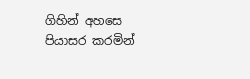ගිහින් අහසෙ පියාසර කරමින්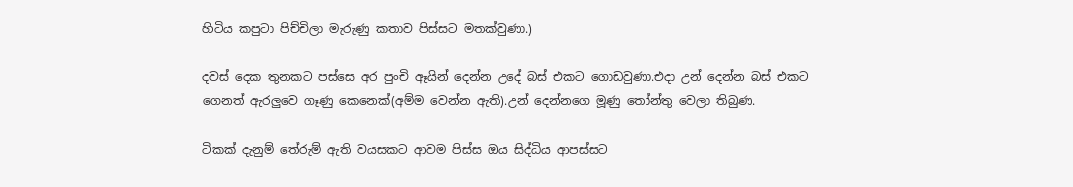හිටිය කපුටා පිච්චිලා මැරුණු කතාව පිස්සට මතක්වුණා.)

දවස් දෙක තුනකට පස්සෙ අර පුංචි ඈයින් දෙන්න උදේ බස් එකට ගොඩවුණා.එදා උන් දෙන්න බස් එකට ගෙනත් ඇරලුවෙ ගෑණු කෙනෙක්(අම්ම වෙන්න ඇති).උන් දෙන්නගෙ මූණු තෝන්තු වෙලා තිබුණ.

ටිකක් දැනුම් තේරුම් ඇති වයසකට ආවම පිස්ස ඔය සිද්ධිය ආපස්සට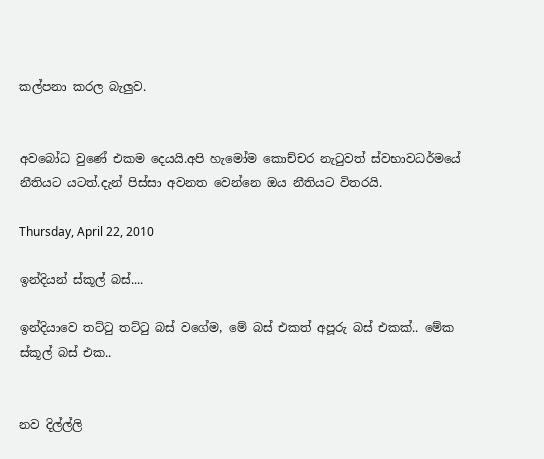කල්පනා කරල බැලුව.


අවබෝධ වුණේ එකම දෙයයි.අපි හැමෝම කොච්චර නැටුවත් ස්වභාවධර්මයේ නීතියට යටත්.දැන් පිස්සා අවනත වෙන්නෙ ඔය නීතියට විතරයි.

Thursday, April 22, 2010

ඉන්දියන් ස්කූල් බස්....

ඉන්දියාවෙ තට්ටු තට්ටු බස් වගේම, මේ බස් එකත් අපූරු බස් එකක්.. මේක ස්කූල් බස් එක..


නව දිල්ල්ලි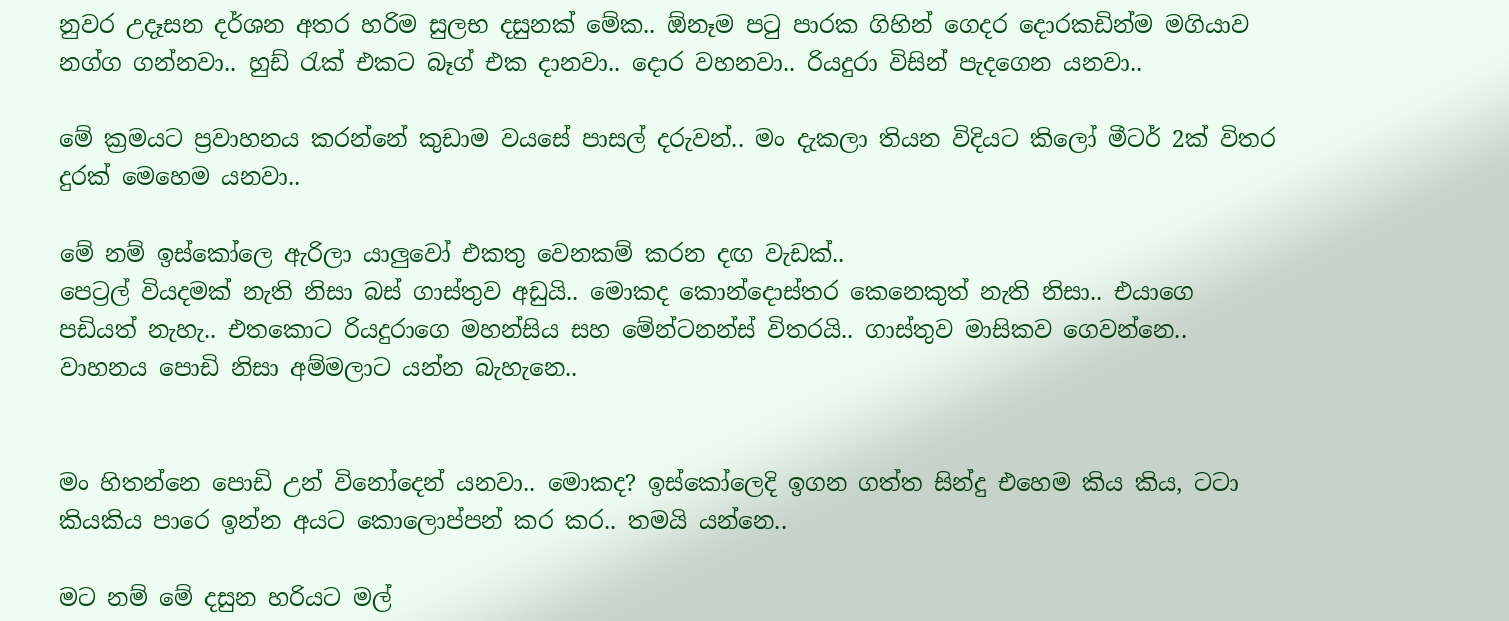නුවර උදෑසන දර්ශන අතර හරිම සුලභ දසුනක් මේක.. ඕනෑම පටු පාරක ගිහින් ගෙදර දොරකඩින්ම මගියාව නග්ග ගන්නවා.. හුඩ් රැක් එකට බෑග් එක දානවා.. දොර වහනවා.. රියදුරා විසින් පැදගෙන යනවා..

මේ ක්‍රමයට ප්‍රවාහනය කරන්නේ කුඩාම වයසේ පාසල් දරුවන්.. මං දැකලා තියන විදියට කිලෝ මීටර් 2ක් විතර දුරක් මෙහෙම යනවා..

මේ නම් ඉස්කෝලෙ ඇරිලා යාලුවෝ එකතු වෙනකම් කරන දඟ වැඩක්..
පෙට්‍රල් වියදමක් නැති නිසා බස් ගාස්තුව අඩුයි.. මොකද කොන්දොස්තර කෙනෙකුත් නැති නිසා.. එයාගෙ පඩියත් නැහැ.. එතකොට රියදුරාගෙ මහන්සිය සහ මේන්ටනන්ස් විතරයි.. ගාස්තුව මාසිකව ගෙවන්නෙ.. වාහනය පොඩි නිසා අම්මලාට යන්න බැහැනෙ..


මං හිතන්නෙ පොඩි උන් විනෝදෙන් යනවා.. මොකද? ඉස්කෝලෙදි ඉගන ගත්ත සින්දු එහෙම කිය කිය, ටටා කියකිය පාරෙ ඉන්න අයට කොලොප්පන් කර කර.. තමයි යන්නෙ..

මට නම් මේ දසුන හරියට මල්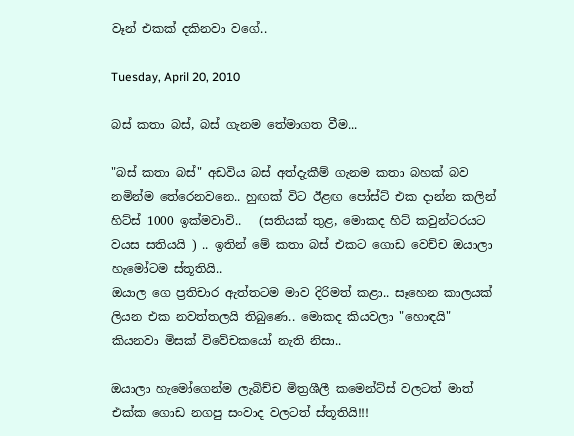වෑන් එකක් දකිනවා වගේ..

Tuesday, April 20, 2010

බස් කතා බස්, බස් ගැනම තේමාගත වීම...

"බස් කතා බස්" අඩවිය බස් අත්දැකීම් ගැනම කතා බහක් බව නමින්ම තේරෙනවනෙ.. හුඟක් විට ඊළඟ පෝස්ට් එක දාන්න කලින් හිට්ස් 1000 ඉක්මවාවි..   (සතියක් තුළ, මොකද හිට් කවුන්ටරයට වයස සතියයි ) .. ඉතින් මේ කතා බස් එකට ගොඩ වෙච්ච ඔයාලා හැමෝටම ස්තූතියි..
ඔයාල ගෙ ප්‍රතිචාර ඇත්තටම මාව දිරිමත් කළා.. සෑහෙන කාලයක් ලියන එක නවත්තලයි තිබුණෙ.. මොකද කියවලා "හොඳයි" කියනවා මිසක් විවේචකයෝ නැති නිසා..

ඔයාලා හැමෝගෙන්ම ලැබිච්ච මිත්‍රශීලී කමෙන්ට්ස් වලටත් මාත් එක්ක ගොඩ නගපු සංවාද වලටත් ස්තූතියි!!!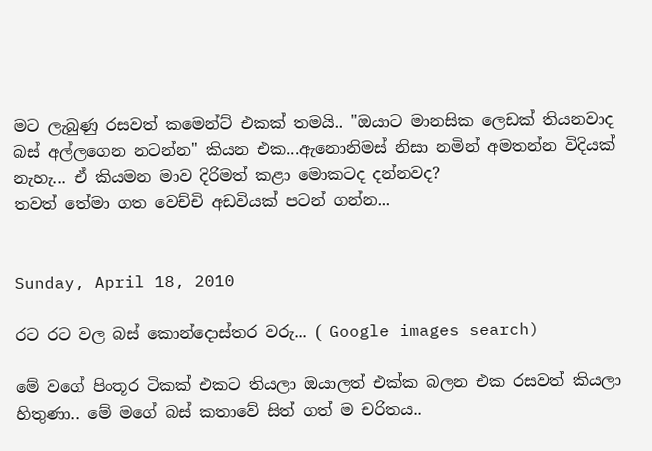මට ලැබුණු රසවත් කමෙන්ට් එකක් තමයි.. "ඔයාට මානසික ලෙඩක් තියනවාද බස් අල්ලගෙන නටන්න" කියන එක...ඇනොනිමස් නිසා නමින් අමතන්න විදියක් නැහැ... ඒ කියමන මාව දිරිමත් කළා මොකටද දන්නවද?
තවත් තේමා ගත වෙච්චි අඩවියක් පටන් ගන්න...


Sunday, April 18, 2010

රට රට වල බස් කොන්දොස්තර වරු... ( Google images search)

මේ වගේ පිංතූර ටිකක් එකට තියලා ඔයාලත් එක්ක බලන එක රසවත් කියලා හිතුණා.. මේ මගේ බස් කතාවේ සිත් ගත් ම චරිතය..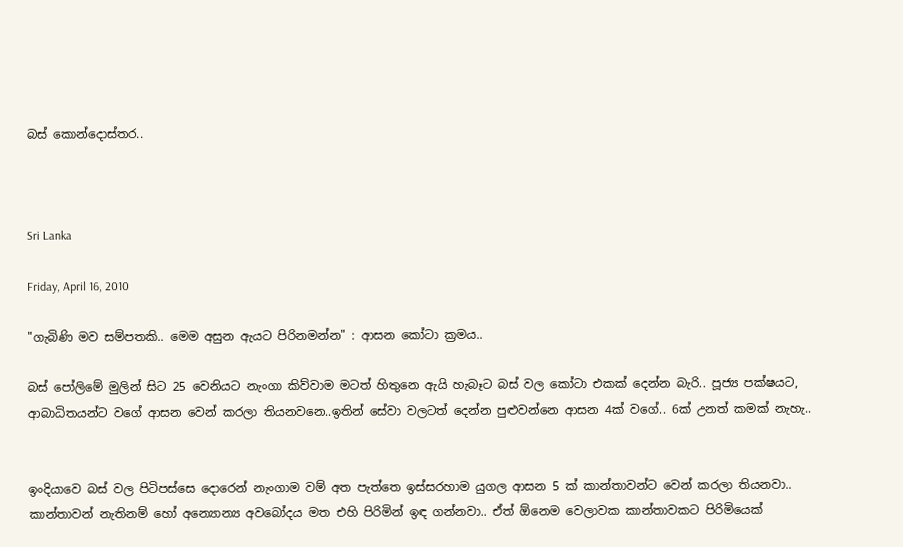බස් කොන්දොස්තර..



Sri Lanka

Friday, April 16, 2010

"ගැබිණි මව සම්පතකි.. මෙම අසුන ඇයට පිරිනමන්න" : ආසන කෝටා ක්‍රමය..

බස් පෝලිමේ මුලින් සිට 25 වෙනියට නැංගා කිව්වාම මටත් හිතුනෙ ඇයි හැබෑට බස් වල කෝටා එකක් දෙන්න බැරි.. පූජ්‍ය පක්ෂයට, ආබාධිතයන්ට වගේ ආසන වෙන් කරලා තියනවනෙ..ඉතින් සේවා වලටත් දෙන්න පුළුවන්නෙ ආසන 4ක් වගේ.. 6ක් උනත් කමක් නැහැ..


ඉංදියාවෙ බස් වල පිටිපස්සෙ දොරෙන් නැංගාම වම් අත පැත්තෙ ඉස්සරහාම යුගල ආසන 5 ක් කාන්තාවන්ට වෙන් කරලා තියනවා.. කාන්තාවන් නැතිනම් හෝ අන්‍යොන්‍ය අවබෝදය මත එහි පිරිමින් ඉඳ ගන්නවා.. ඒත් ඕනෙම වෙලාවක කාන්තාවකට පිරිමියෙක්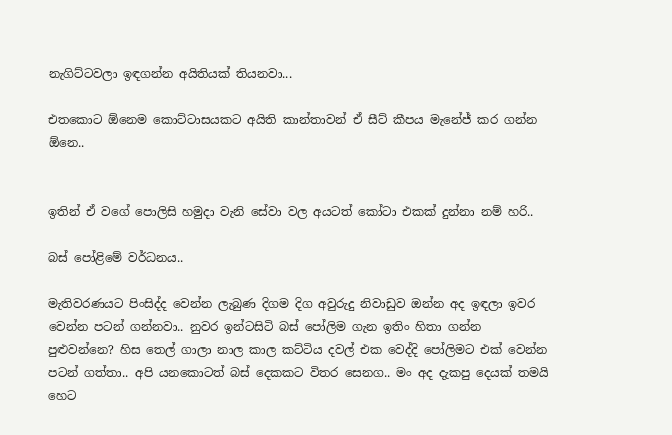නැගිට්ටවලා ඉඳගන්න අයිතියක් තියනවා...

එතකොට ඕනෙම කොට්ටාසයකට අයිති කාන්තාවන් ඒ සීට් කීපය මැනේජ් කර ගන්න ඕනෙ..


ඉතින් ඒ වගේ පොලිසි හමුදා වැනි සේවා වල අයටත් කෝටා එකක් දුන්නා නම් හරි..

බස් පෝළිමේ වර්ධනය..

මැතිවරණයට පිංසිද්ද වෙන්න ලැබුණ දිගම දිග අවුරුදු නිවාඩුව ඔන්න අද ඉඳලා ඉවර වෙන්න පටන් ගන්නවා.. නුවර ඉන්ටසිටි බස් පෝලිම ගැන ඉතිං හිතා ගන්න පුළුවන්නෙ? හිස තෙල් ගාලා නාල කාල කට්ටිය දවල් එක වෙද්දි පෝලිමට එක් වෙන්න පටන් ගත්තා.. අපි යනකොටත් බස් දෙකකට විතර සෙනග.. මං අද දැකපු දෙයක් තමයි හෙට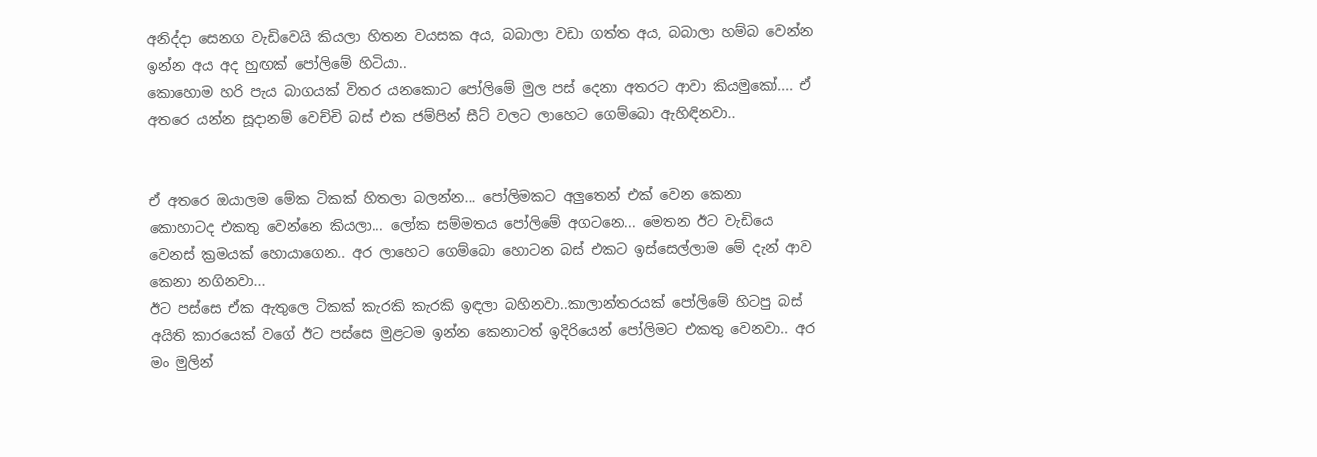අනිද්දා සෙනග වැඩිවෙයි කියලා හිතන වයසක අය, බබාලා වඩා ගත්ත අය, බබාලා හම්බ වෙන්න ඉන්න අය අද හුඟක් පෝලිමේ හිටියා..
කොහොම හරි පැය බාගයක් විතර යනකොට පෝලිමේ මුල පස් දෙනා අතරට ආවා කියමුකෝ.... ඒ අතරෙ යන්න සූදානම් වෙච්චි බස් එක ජම්පින් සීට් වලට ලාහෙට ගෙම්බො ඇහිඳිනවා..


ඒ අතරෙ ඔයාලම මේක ටිකක් හිතලා බලන්න... පෝලිමකට අලුතෙන් එක් වෙන කෙනා  කොහාටද එකතු වෙන්නෙ කියලා... ලෝක සම්මතය පෝලිමේ අගටනෙ... මෙතන ඊට වැඩියෙ වෙනස් ක්‍රමයක් හොයාගෙන.. අර ලාහෙට ගෙම්බො හොටන බස් එකට ඉස්සෙල්ලාම මේ දැන් ආව කෙනා නගිනවා...
ඊට පස්සෙ ඒක ඇතුලෙ ටිකක් කැරකි කැරකි ඉඳලා බහිනවා..කාලාන්තරයක් පෝලිමේ හිටපු බස් අයිති කාරයෙක් වගේ ඊට පස්සෙ මුළටම ඉන්න කෙනාටත් ඉදිරියෙන් පෝලිමට එකතු වෙනවා.. අර මං මුලින්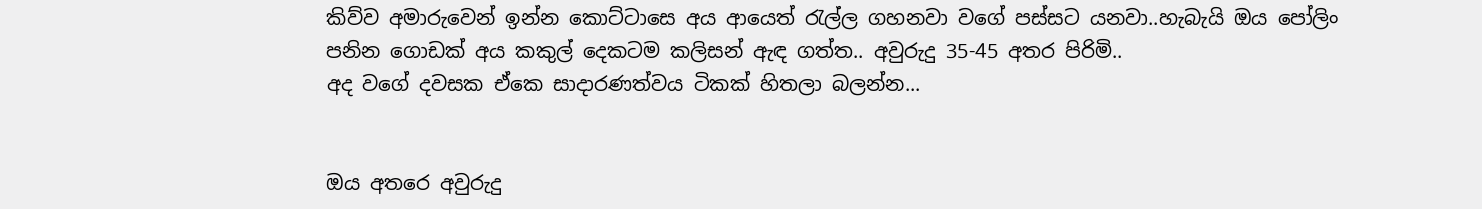කිව්ව අමාරුවෙන් ඉන්න කොට්ටාසෙ අය ආයෙත් රැල්ල ගහනවා වගේ පස්සට යනවා..හැබැයි ඔය පෝලිං පනින ගොඩක් අය කකුල් දෙකටම කලිසන් ඇඳ ගත්ත.. අවුරුදු 35-45 අතර පිරිමි..
අද වගේ දවසක ඒකෙ සාදාරණත්වය ටිකක් හිතලා බලන්න...


ඔය අතරෙ අවුරුදු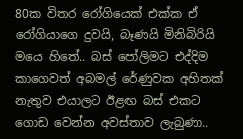80ක විතර රෝගියෙක් එක්ක ඒ රෝගියාගෙ දුවයි, බෑණයි මිනිබිරියි මයෙ හිතේ.. බස් පෝලිමට එද්දිම කාගෙවත් අබමල් රේණුවක අහිතක් නැතුව එයාලට ඊළඟ බස් එකට ගොඩ වෙන්න අවස්තාව ලැබුණා..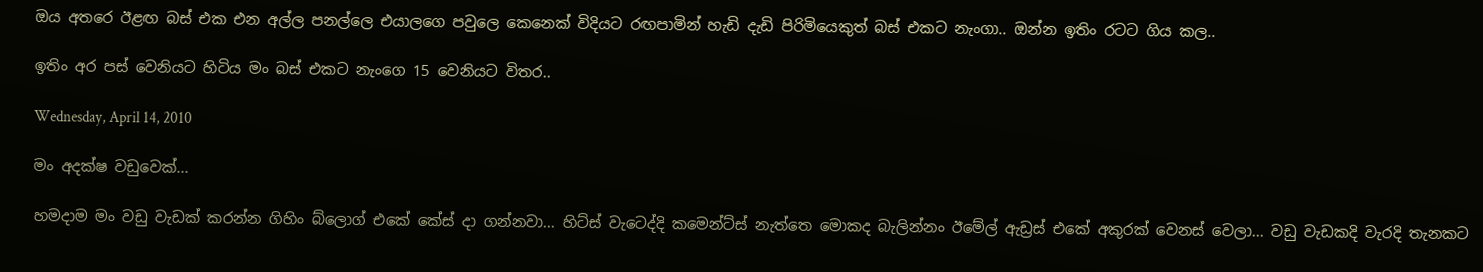ඔය අතරෙ ඊළඟ බස් එක එන අල්ල පනල්ලෙ එයාලගෙ පවුලෙ කෙනෙක් විදියට රඟපාමින් හැඩි දැඩි පිරිමියෙකුත් බස් එකට නැංගා.. ඔන්න ඉතිං රටට ගිය කල..

ඉතිං අර පස් වෙනියට හිටිය මං බස් එකට නැංගෙ 15 වෙනියට විතර..

Wednesday, April 14, 2010

මං අදක්ෂ වඩුවෙක්...

හමදාම මං වඩු වැඩක් කරන්න ගිහිං බ්ලොග් එකේ කේස් දා ගන්නවා... හිට්ස් වැටෙද්දි කමෙන්ට්ස් නැත්තෙ මොකද බැලින්නං ඊමේල් ඇඩ්‍රස් එකේ අකුරක් වෙනස් වෙලා... වඩු වැඩකදි වැරදි තැනකට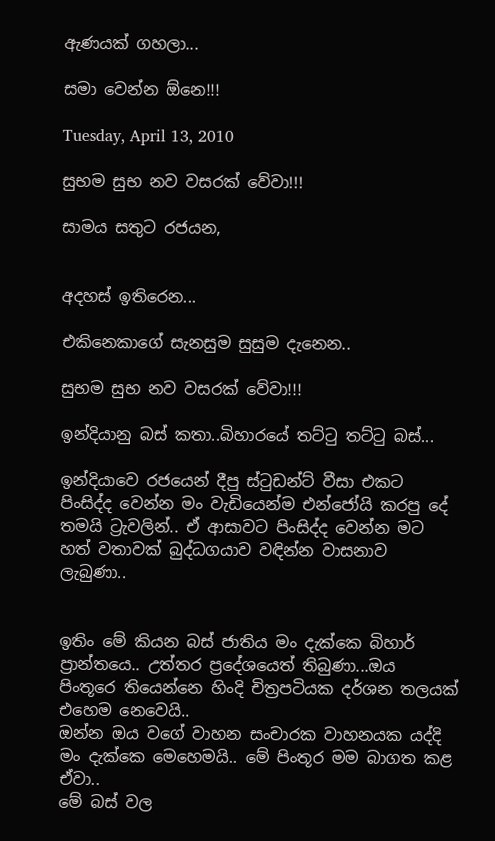ඇණයක් ගහලා...

සමා වෙන්න ඕනෙ!!!

Tuesday, April 13, 2010

සුභම සුභ නව වසරක් වේවා!!!

සාමය සතුට රජයන,


අදහස් ඉතිරෙන...

එකිනෙකාගේ සැනසුම සුසුම දැනෙන..

සුභම සුභ නව වසරක් වේවා!!!

ඉන්දියානු බස් කතා..බිහාරයේ තට්ටු තට්ටු බස්...

ඉන්දියාවෙ රජයෙන් දීපු ස්ටුඩන්ට් වීසා එකට පිංසිද්ද වෙන්න මං වැඩියෙන්ම එන්ජෝයි කරපු දේ තමයි ට්‍රැවලින්.. ඒ ආසාවට පිංසිද්ද වෙන්න මට හත් වතාවක් බුද්ධගයාව වඳින්න වාසනාව ලැබුණා..


ඉතිං මේ කියන බස් ජාතිය මං දැක්කෙ බිහාර් ප්‍රාන්තයෙ.. උත්තර ප්‍රදේශයෙත් තිබුණා...ඔය පිංතූරෙ තියෙන්නෙ හිංදි චිත්‍රපටියක දර්ශන තලයක් එහෙම නෙවෙයි..
ඔන්න ඔය වගේ වාහන සංචාරක වාහනයක යද්දි මං දැක්කෙ මෙහෙමයි.. මේ පිංතූර මම බාගත කළ ඒවා..
මේ බස් වල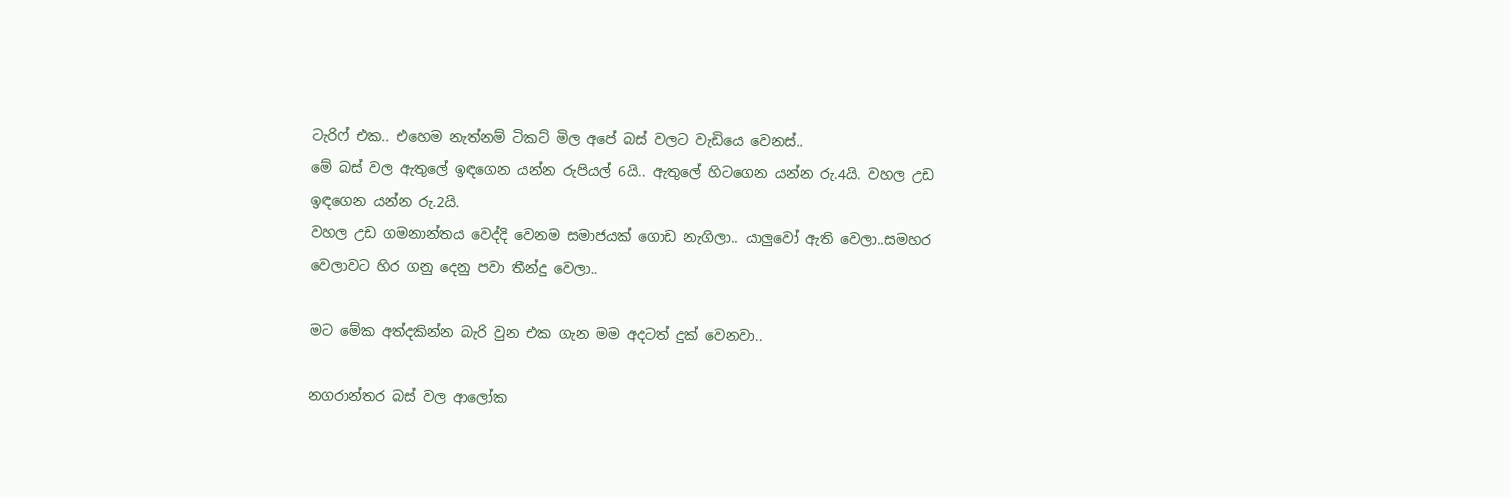ටැරිෆ් එක.. එහෙම නැත්නම් ටිකට් මිල අපේ බස් වලට වැඩියෙ වෙනස්..
මේ බස් වල ඇතුලේ ඉඳගෙන යන්න රුපියල් 6යි.. ඇතුලේ හිටගෙන යන්න රු.4යි. වහල උඩ ඉඳගෙන යන්න රු.2යි.
වහල උඩ ගමනාන්තය වෙද්දි වෙනම සමාජයක් ගොඩ නැගිලා.. යාලුවෝ ඇති වෙලා..සමහර වෙලාවට හිර ගනු දෙනු පවා තීන්දු වෙලා..

මට මේක අත්දකින්න බැරි වුන එක ගැන මම අදටත් දුක් වෙනවා..

නගරාන්තර බස් වල ආලෝක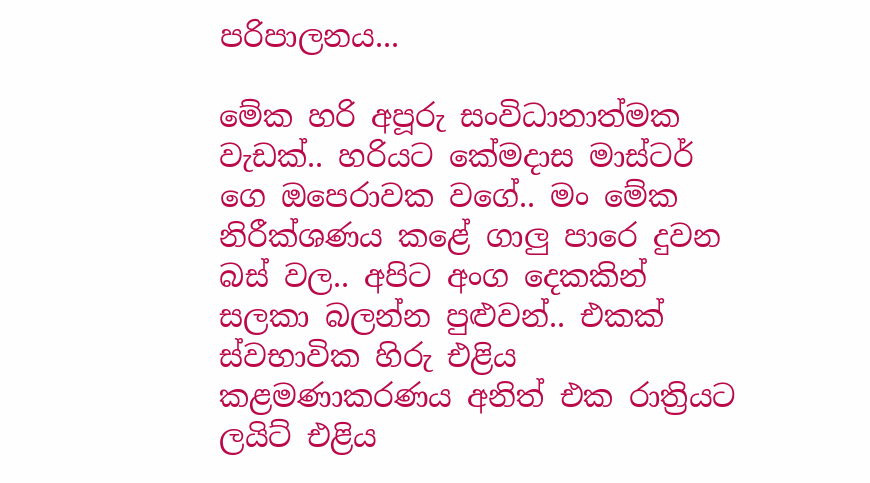පරිපාලනය...

මේක හරි අපූරු සංවිධානාත්මක වැඩක්.. හරියට කේමදාස මාස්ටර් ගෙ ඔපෙරාවක වගේ.. මං මේක නිරීක්ශණය කළේ ගාලු පාරෙ දුවන බස් වල.. අපිට අංග දෙකකින් සලකා බලන්න පුළුවන්.. එකක් ස්වභාවික හිරු එළිය කළමණාකරණය අනිත් එක රාත්‍රියට ලයිට් එළිය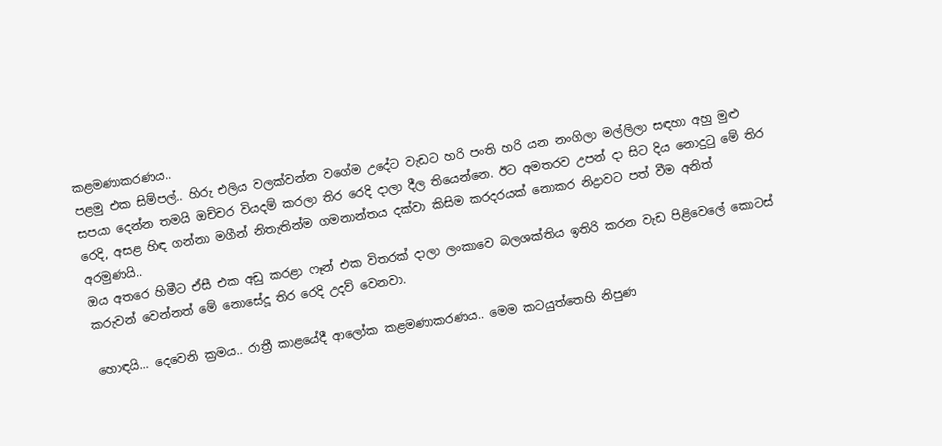කළමණාකරණය..
පළමු එක සිම්පල්.. හිරු එලිය වලක්වන්න වගේම උදේට වැඩට හරි පංති හරි යන නංගිලා මල්ලිලා සඳහා අහු මුළු සපයා දෙන්න තමයි ඔච්චර වියදම් කරලා තිර රෙදි දාලා දීල තියෙන්නෙ. ඊට අමතරව උපන් දා සිට දිය නොදුටු මේ තිර රෙදි, අසළ හිඳ ගන්නා මගීන් නිතැතින්ම ගමනාන්තය දක්වා කිසිම කරදරයක් නොකර නිද්‍රාවට පත් වීම අනිත් අරමුණයි..
ඔය අතරෙ හිමීට ඒසී එක අඩු කරළා ෆෑන් එක විතරක් දාලා ලංකාවෙ බලශක්තිය ඉතිරි කරන වැඩ පිළිවෙලේ කොටස් කරුවන් වෙන්නත් මේ නොසේදූ තිර රෙදි උදව් වෙනවා.

හොඳයි... දෙවෙනි ක්‍රමය.. රාත්‍රී කාළයේදී ආලෝක කළමණාකරණය.. මෙම කටයුත්තෙහි නිපුණ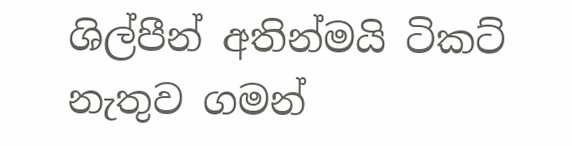ශිල්පීන් අතින්මයි ටිකට් නැතුව ගමන්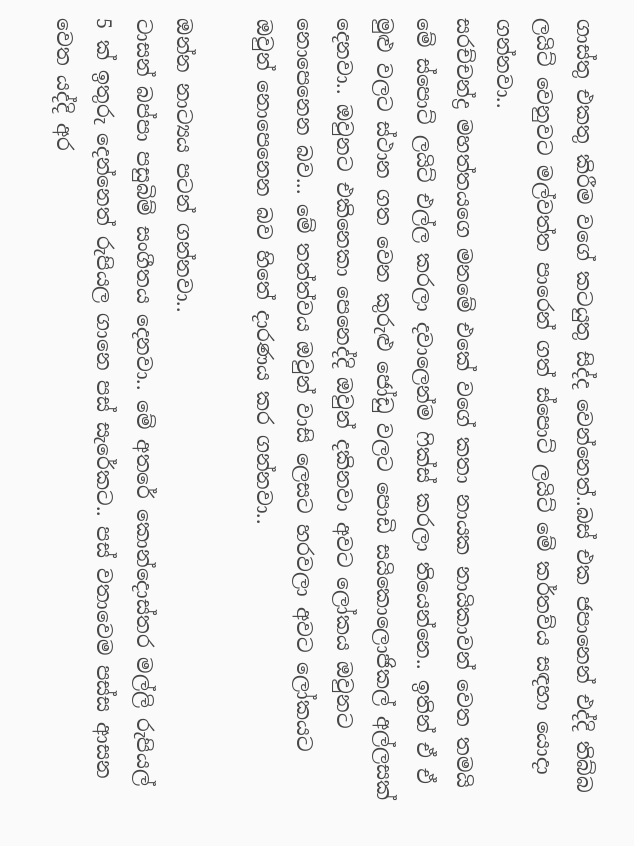ගාස්තු එකතු කිරීම වගේ කටයුතු සිද්ද වෙන්නෙත්..බස් එක ජපානෙන් එද්දි තිබ්බ ලයිට් වෙනුවට මල්වත්ත පාරෙන් ගත් ස්පොට් ලයිට් මේ කර්තව්ය සඳහා යොදා ගන්නවා..
සරච්චන්ද්‍ර මහත්තයගෙ මනමේ එකේ වගේ කතා නායක නායිකාවන් වෙත තමයි මේ ස්පොට් ලයිට් එල්ල කරලා දවාලෙන්ම ෆික්ස් කරලා තියෙන්නෙ.. ඉතින් ඒ ඒ මුළු වලට ස්ථාන ගත වෙන කුරුළු ජෝඩු වලට පොඩි සයිකොලොජිකල් අල්ලසක් දෙනවා.. ඔවුනට එකිනෙකා පෙනෙද්දි ඔවුන් දකිනවා අවට ලෝකය ඔවුනට නොපෙනෙන බව... මේ තත්ත්වය ඔවුන් වාසි ලෙසට හරවලා අවට ලෝකයට ඔවුන් නොපෙනෙන බව හිතේ දාරණය කර ගන්නවා..

ඔන්න නාට්‍යය පටන් ගන්නවා..
ටාසන් බප්පා පසුබිම් සංගීතය දෙනවා.. මේ අතරේ කොන්දොස්තර මල්ලි රුපියල් 5 ක් ඉතුරු දෙන්නෙත් රුපියල ගානෙ පස් සැරේකට.. පස් වතාවෙම පස්ස ආසන වෙත යද්දි අර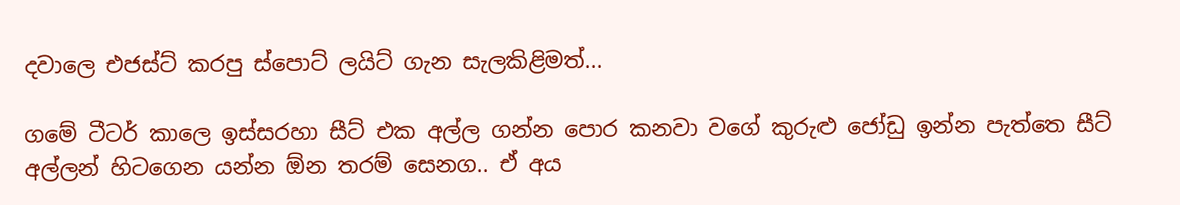දවාලෙ එජස්ට් කරපු ස්පොට් ලයිට් ගැන සැලකිළිමත්...

ගමේ ටීටර් කාලෙ ඉස්සරහා සීට් එක අල්ල ගන්න පොර කනවා වගේ කුරුළු ජෝඩු ඉන්න පැත්තෙ සීට් අල්ලන් හිටගෙන යන්න ඕන තරම් සෙනග.. ඒ අය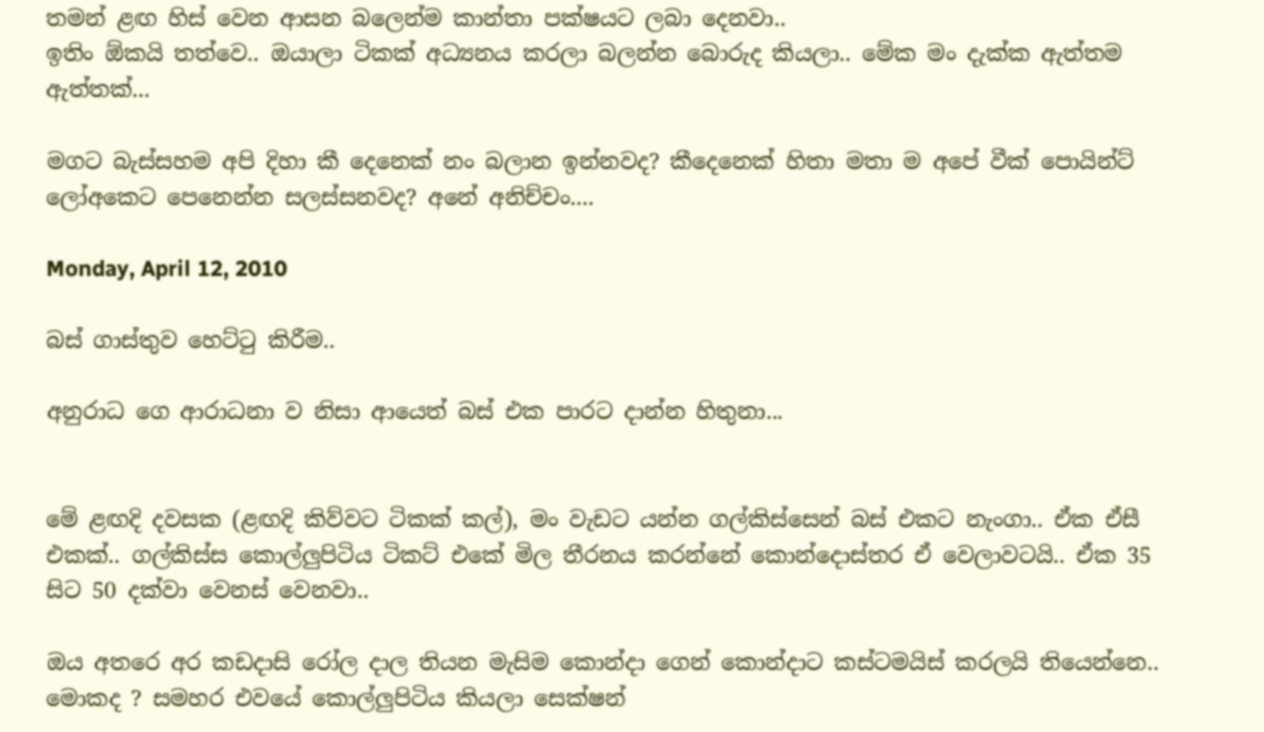තමන් ළඟ හිස් වෙන ආසන බලෙන්ම කාන්තා පක්ෂයට ලබා දෙනවා..
ඉතිං ඕකයි තත්වෙ.. ඔයාලා ටිකක් අධ්‍යනය කරලා බලන්න බොරුද කියලා.. මේක මං දැක්ක ඇත්තම ඇත්තක්...

මගට බැස්සහම අපි දිහා කී දෙනෙක් නං බලාන ඉන්නවද? කීදෙනෙක් හිතා මතා ම අපේ වීක් පොයින්ට් ලෝඅකෙට පෙනෙන්න සලස්සනවද? අනේ අනිච්චං....

Monday, April 12, 2010

බස් ගාස්තුව හෙට්ටු කිරීම..

අනුරාධ ගෙ ආරාධනා ව නිසා ආයෙත් බස් එක පාරට දාන්න හිතුනා...


මේ ළඟදි දවසක (ළඟදි කිව්වට ටිකක් කල්), මං වැඩට යන්න ගල්කිස්සෙන් බස් එකට නැංගා.. ඒක ඒසී එකක්.. ගල්කිස්ස කොල්ලුපිටිය ටිකට් එකේ මිල තීරනය කරන්නේ කොන්දොස්තර ඒ වෙලාවටයි.. ඒක 35 සිට 50 දක්වා වෙනස් වෙනවා..

ඔය අතරෙ අර කඩදාසි රෝල දාල තියන මැසිම කොන්දා ගෙන් කොන්දාට කස්ටමයිස් කරලයි තියෙන්නෙ.. මොකද ? සමහර එවයේ කොල්ලුපිටිය කියලා සෙක්ෂන්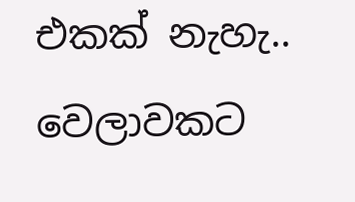එකක් නැහැ.. වෙලාවකට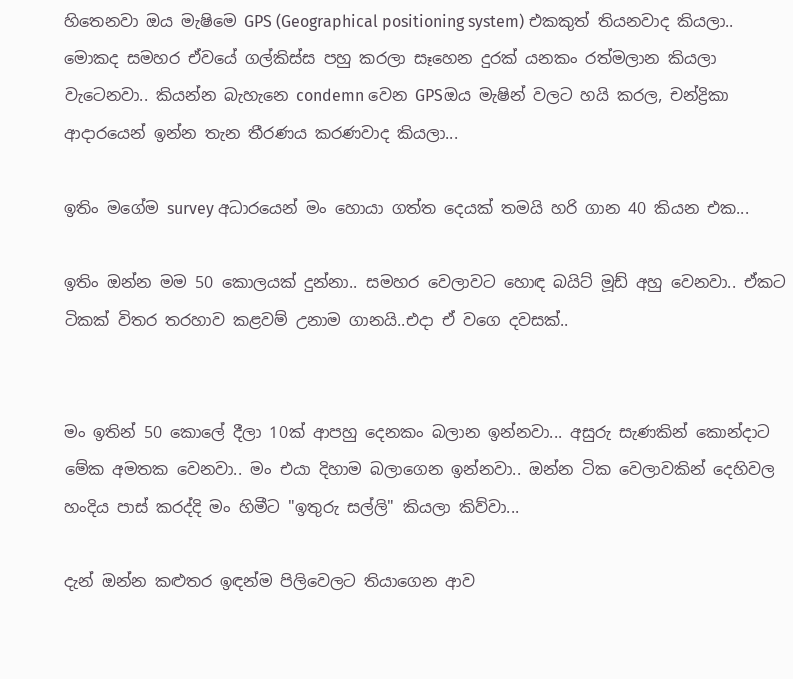හිතෙනවා ඔය මැෂිමෙ GPS (Geographical positioning system) එකකුත් තියනවාද කියලා.. මොකද සමහර ඒවයේ ගල්කිස්ස පහු කරලා සෑහෙන දුරක් යනකං රත්මලාන කියලා වැටෙනවා.. කියන්න බැහැනෙ condemn වෙන GPSඔය මැෂින් වලට හයි කරල, චන්ද්‍රිකා ආදාරයෙන් ඉන්න තැන තීරණය කරණවාද කියලා...

ඉතිං මගේම survey අධාරයෙන් මං හොයා ගත්ත දෙයක් තමයි හරි ගාන 40 කියන එක...

ඉතිං ඔන්න මම 50 කොලයක් දුන්නා.. සමහර වෙලාවට හොඳ බයිට් මූඩ් අහු වෙනවා.. ඒකට ටිකක් විතර තරහාව කළවම් උනාම ගානයි..එදා ඒ වගෙ දවසක්..


මං ඉතින් 50 කොලේ දීලා 10ක් ආපහු දෙනකං බලාන ඉන්නවා... අසුරු සැණකින් කොන්දාට මේක අමතක වෙනවා.. මං එයා දිහාම බලාගෙන ඉන්නවා.. ඔන්න ටික වෙලාවකින් දෙහිවල හංදිය පාස් කරද්දි මං හිමීට "ඉතුරු සල්ලි" කියලා කිව්වා...

දැන් ඔන්න කළුතර ඉඳන්ම පිලිවෙලට තියාගෙන ආව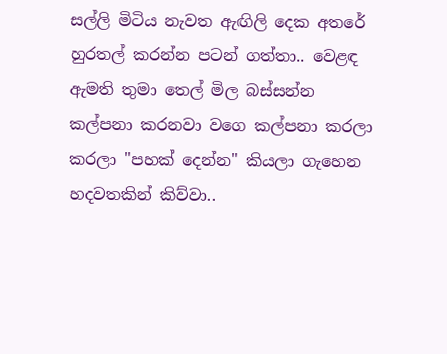සල්ලි මිටිය නැවත ඇඟිලි දෙක අතරේ හුරතල් කරන්න පටන් ගත්තා.. වෙළඳ ඇමති තුමා තෙල් මිල බස්සන්න කල්පනා කරනවා වගෙ කල්පනා කරලා කරලා "පහක් දෙන්න" කියලා ගැහෙන හදවතකින් කිව්වා..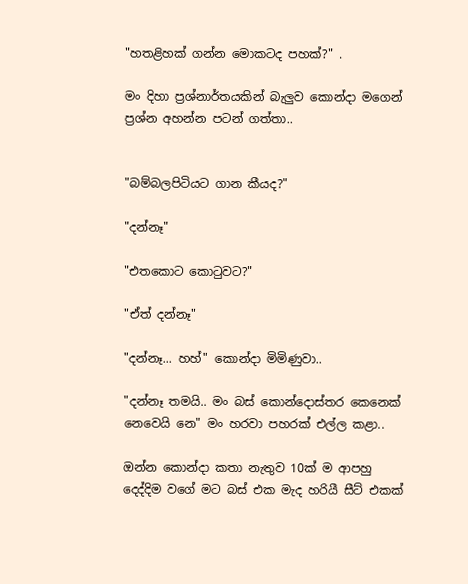"හතළිහක් ගන්න මොකටද පහක්?" .

මං දිහා ප්‍රශ්නාර්තයකින් බැලුව කොන්දා මගෙන් ප්‍රශ්න අහන්න පටන් ගත්තා..


"බම්බලපිටියට ගාන කීයද?"

"දන්නෑ"

"එතකොට කොටුවට?"

"ඒත් දන්නෑ"

"දන්නෑ... හහ්" කොන්දා මිමිණුවා..

"දන්නෑ තමයි.. මං බස් කොන්දොස්තර කෙනෙක් නෙවෙයි නෙ" මං හරවා පහරක් එල්ල කළා..

ඔන්න කොන්දා කතා නැතුව 10ක් ම ආපහු දෙද්දිම වගේ මට බස් එක මැද හරියී සීට් එකක්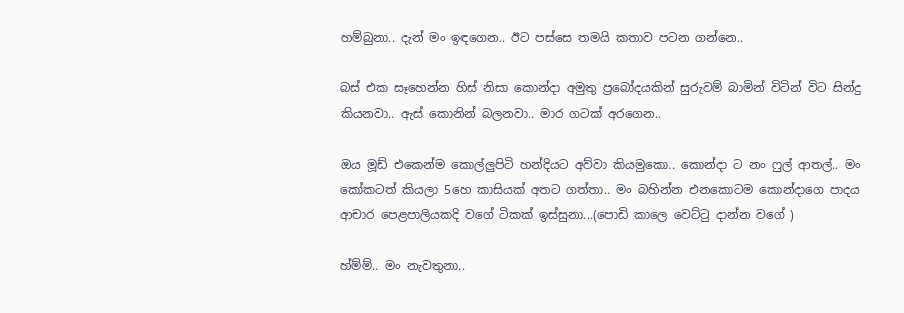හම්බුනා.. දැන් මං ඉඳගෙන.. ඊට පස්සෙ තමයි කතාව පටන ගන්නෙ..

බස් එක සෑහෙන්න හිස් නිසා කොන්දා අමුතු ප්‍රබෝදයකින් සුරුවම් බාමින් විටින් විට සින්දු කියනවා.. ඇස් කොනින් බලනවා.. මාර ගටක් අරගෙන..

ඔය මූඩ් එකෙන්ම කොල්ලුපිටි හන්දියට අව්වා කියමුකො.. කොන්දා ට නං ෆුල් ආතල්.. මං කෝකටත් කියලා 5හෙ කාසියක් අතට ගත්තා.. මං බහින්න එනකොටම කොන්දාගෙ පාදය ආචාර පෙළපාලියකදි වගේ ටිකක් ඉස්සුනා...(පොඩි කාලෙ වෙට්ටු දාන්න වගේ )

හ්ම්ම්.. මං නැවතුනා..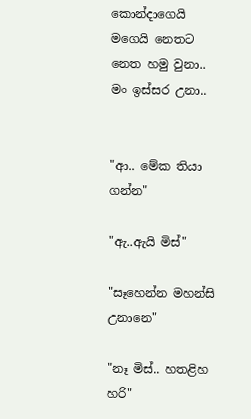කොන්දාගෙයි මගෙයි නෙතට නෙත හමු වුනා.. මං ඉස්සර උනා..


"ආ.. මේක තියා ගන්න"

"ඇ..ඇයි මිස්"

"සෑහෙන්න මහන්සි උනානෙ"

"නෑ මිස්.. හතළිහ හරි"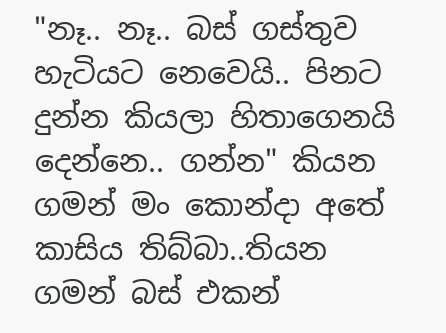"නෑ.. නෑ.. බස් ගස්තුව හැටියට නෙවෙයි.. පිනට දුන්න කියලා හිතාගෙනයි දෙන්නෙ.. ගන්න" කියන ගමන් මං කොන්දා අතේ කාසිය තිබ්බා..තියන ගමන් බස් එකන්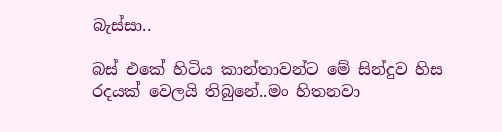බැස්සා..

බස් එකේ හිටිය කාන්තාවන්ට මේ සින්දුව හිස රදයක් වෙලයි තිබුනේ..මං හිතනවා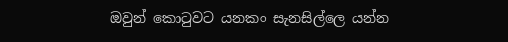ඔවුන් කොටුවට යනකං සැනසිල්ලෙ යන්න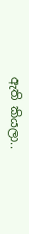ඇති කියලා..